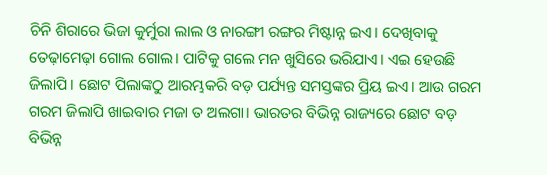ଚିନି ଶିରାରେ ଭିଜା କୁର୍ମୁରା ଲାଲ ଓ ନାରଙ୍ଗୀ ରଙ୍ଗର ମିଷ୍ଟାନ୍ନ ଇଏ। ଦେଖିବାକୁ ତେଢ଼ାମେଢ଼ା ଗୋଲ ଗୋଲ। ପାଟିକୁ ଗଲେ ମନ ଖୁସିରେ ଭରିଯାଏ। ଏଇ ହେଉଛି ଜିଲାପି। ଛୋଟ ପିଲାଙ୍କଠୁ ଆରମ୍ଭକରି ବଡ଼ ପର୍ଯ୍ୟନ୍ତ ସମସ୍ତଙ୍କର ପ୍ରିୟ ଇଏ। ଆଉ ଗରମ ଗରମ ଜିଲାପି ଖାଇବାର ମଜା ତ ଅଲଗା। ଭାରତର ବିଭିନ୍ନ ରାଜ୍ୟରେ ଛୋଟ ବଡ଼ ବିଭିନ୍ନ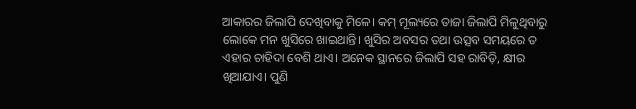ଆକାରର ଜିଲାପି ଦେଖିବାକୁ ମିଳେ। କମ୍ ମୂଲ୍ୟରେ ତାଜା ଜିଲାପି ମିଳୁଥିବାରୁ ଲୋକେ ମନ ଖୁସିରେ ଖାଇଥାନ୍ତି। ଖୁସିର ଅବସର ତଥା ଉତ୍ସବ ସମୟରେ ତ ଏହାର ଚାହିଦା ବେଶି ଥାଏ। ଅନେକ ସ୍ଥାନରେ ଜିଲାପି ସହ ରାବିଡ଼ି, କ୍ଷୀର ଖିଆଯାଏ। ପୁଣି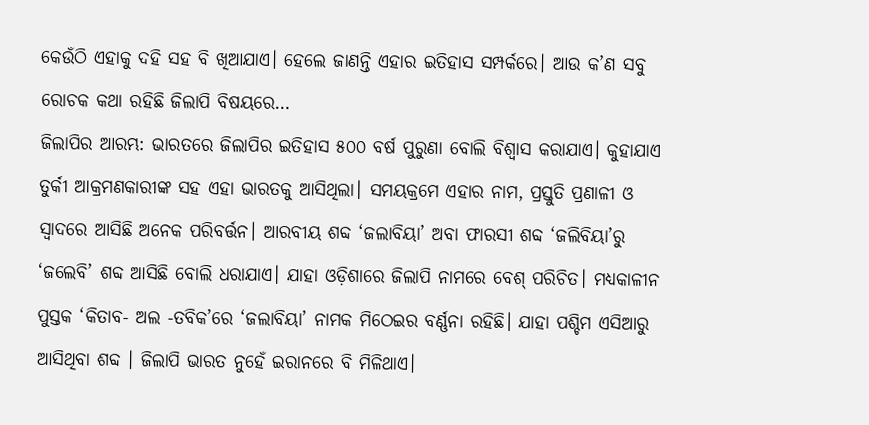କେଉଁଠି ଏହାକୁ ଦହି ସହ ବି ଖିଆଯାଏ। ହେଲେ ଜାଣନ୍ତି ଏହାର ଇତିହାସ ସମ୍ପର୍କରେ। ଆଉ କ’ଣ ସବୁ ରୋଚକ କଥା ରହିଛି ଜିଲାପି ବିଷୟରେ…
ଜିଲାପିର ଆରମ୍ଭ: ଭାରତରେ ଜିଲାପିର ଇତିହାସ ୫୦୦ ବର୍ଷ ପୁରୁଣା ବୋଲି ବିଶ୍ୱାସ କରାଯାଏ। କୁହାଯାଏ ତୁର୍କୀ ଆକ୍ରମଣକାରୀଙ୍କ ସହ ଏହା ଭାରତକୁ ଆସିଥିଲା। ସମୟକ୍ରମେ ଏହାର ନାମ, ପ୍ରସ୍ତୁତି ପ୍ରଣାଳୀ ଓ ସ୍ବାଦରେ ଆସିଛି ଅନେକ ପରିବର୍ତ୍ତନ। ଆରବୀୟ ଶବ୍ଦ ‘ଜଲାବିୟା’ ଅବା ଫାରସୀ ଶବ୍ଦ ‘ଜଲିବିୟା’ରୁ ‘ଜଲେବି’ ଶବ୍ଦ ଆସିଛି ବୋଲି ଧରାଯାଏ। ଯାହା ଓଡ଼ିଶାରେ ଜିଲାପି ନାମରେ ବେଶ୍ ପରିଚିତ। ମଧ୍ୟକାଳୀନ ପୁସ୍ତକ ‘କିତାବ- ଅଲ -ତବିକ’ରେ ‘ଜଲାବିୟା’ ନାମକ ମିଠେଇର ବର୍ଣ୍ଣନା ରହିଛି। ଯାହା ପଶ୍ଚିମ ଏସିଆରୁ ଆସିଥିବା ଶବ୍ଦ । ଜିଲାପି ଭାରତ ନୁହେଁ ଇରାନରେ ବି ମିଳିଥାଏ।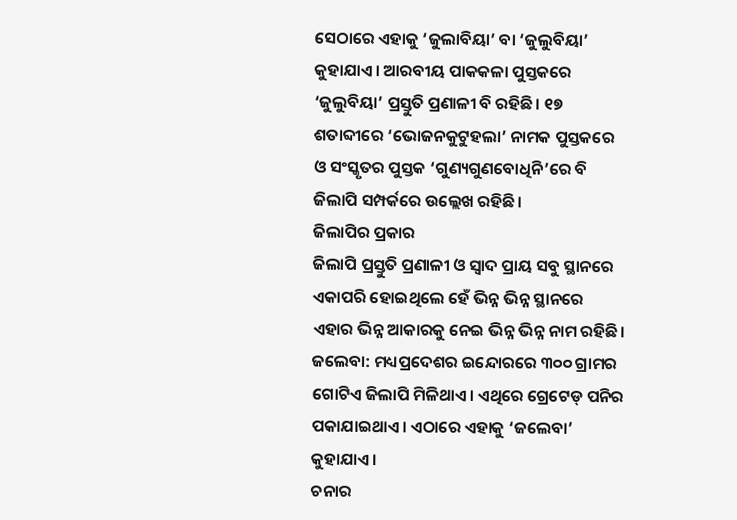ସେଠାରେ ଏହାକୁ ‘ଜୁଲାବିୟା’ ବା ‘ଜୁଲୁବିୟା’ କୁହାଯାଏ। ଆରବୀୟ ପାକକଳା ପୁସ୍ତକରେ ‘ଜୁଲୁବିୟା’ ପ୍ରସ୍ତୁତି ପ୍ରଣାଳୀ ବି ରହିଛି। ୧୭ ଶତାବ୍ଦୀରେ ‘ଭୋଜନକୁଟୁହଲା’ ନାମକ ପୁସ୍ତକରେ ଓ ସଂସ୍କୃତର ପୁସ୍ତକ ‘ଗୁଣ୍ୟଗୁଣବୋଧିନି’ରେ ବି ଜିଲାପି ସମ୍ପର୍କରେ ଉଲ୍ଲେଖ ରହିଛି।
ଜିଲାପିର ପ୍ରକାର
ଜିଲାପି ପ୍ରସ୍ତୁତି ପ୍ରଣାଳୀ ଓ ସ୍ବାଦ ପ୍ରାୟ ସବୁ ସ୍ଥାନରେ ଏକାପରି ହୋଇଥିଲେ ହେଁ ଭିନ୍ନ ଭିନ୍ନ ସ୍ଥାନରେ ଏହାର ଭିନ୍ନ ଆକାରକୁ ନେଇ ଭିନ୍ନ ଭିନ୍ନ ନାମ ରହିଛି।
ଜଲେବା: ମଧ୍ୟପ୍ରଦେଶର ଇନ୍ଦୋରରେ ୩୦୦ ଗ୍ରାମର ଗୋଟିଏ ଜିଲାପି ମିଳିଥାଏ। ଏଥିରେ ଗ୍ରେଟେଡ୍ ପନିର ପକାଯାଇଥାଏ। ଏଠାରେ ଏହାକୁ ‘ଜଲେବା’ କୁହାଯାଏ।
ଚନାର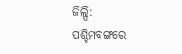ଜିଲ୍ପି: ପଶ୍ଚିମବଙ୍ଗରେ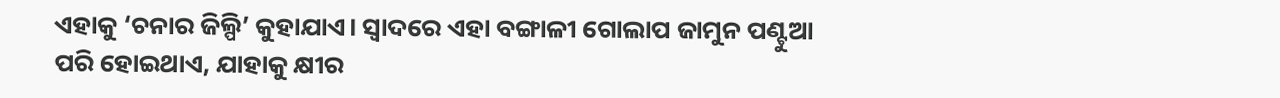ଏହାକୁ ‘ଚନାର ଜିଲ୍ପି’ କୁହାଯାଏ। ସ୍ବାଦରେ ଏହା ବଙ୍ଗାଳୀ ଗୋଲାପ ଜାମୁନ ପଣ୍ଟୁଆ ପରି ହୋଇଥାଏ, ଯାହାକୁ କ୍ଷୀର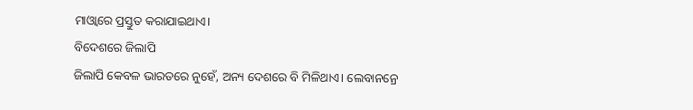ମାଓ୍ବାରେ ପ୍ରସ୍ତୁତ କରାଯାଇଥାଏ।
ବିଦେଶରେ ଜିଲାପି
ଜିଲାପି କେବଳ ଭାରତରେ ନୁହେଁ, ଅନ୍ୟ ଦେଶରେ ବି ମିଳିଥାଏ। ଲେବାନନ୍ରେ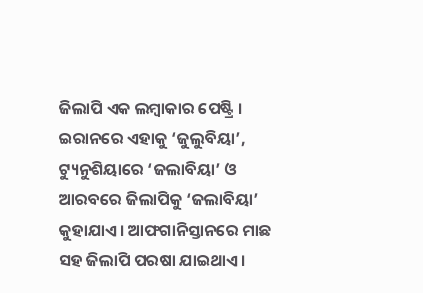ଜିଲାପି ଏକ ଲମ୍ବାକାର ପେଷ୍ଟ୍ରି । ଇରାନରେ ଏହାକୁ ‘ଜୁଲୁବିୟା’, ଟ୍ୟୁନୁଶିୟାରେ ‘ଜଲାବିୟା’ ଓ ଆରବରେ ଜିଲାପିକୁ ‘ଜଲାବିୟା’ କୁହାଯାଏ। ଆଫଗାନିସ୍ତାନରେ ମାଛ ସହ ଜିଲାପି ପରଷା ଯାଇଥାଏ।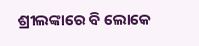ଶ୍ରୀଲଙ୍କାରେ ବି ଲୋକେ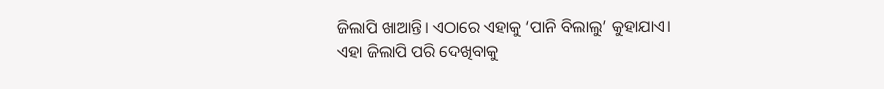ଜିଲାପି ଖାଆନ୍ତି। ଏଠାରେ ଏହାକୁ ‘ପାନି ବିଲାଲୁ’ କୁହାଯାଏ। ଏହା ଜିଲାପି ପରି ଦେଖିବାକୁ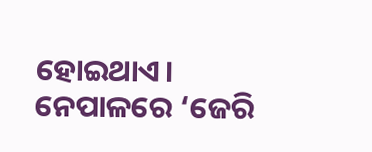ହୋଇଥାଏ। ନେପାଳରେ ‘ଜେରି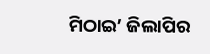ମିଠାଇ’ ଜିଲାପିର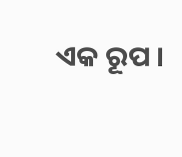ଏକ ରୂପ ।